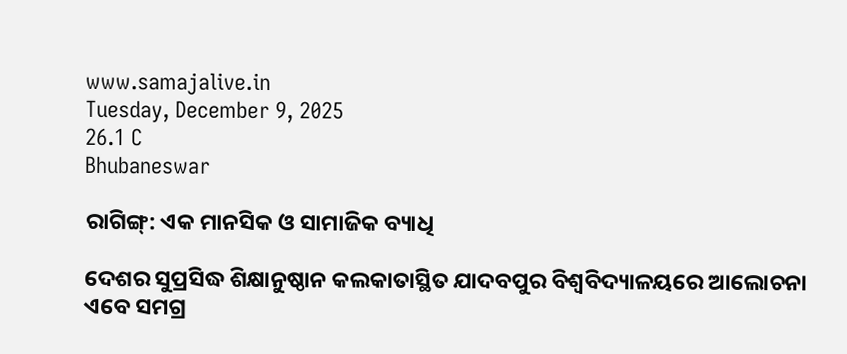www.samajalive.in
Tuesday, December 9, 2025
26.1 C
Bhubaneswar

ରାଗିଙ୍ଗ୍‌: ଏକ ମାନସିକ ଓ ସାମାଜିକ ବ୍ୟାଧି

ଦେଶର ସୁପ୍ରସିଦ୍ଧ ଶିକ୍ଷାନୁଷ୍ଠାନ କଲକାତାସ୍ଥିତ ଯାଦବପୁର ବିଶ୍ବବିଦ୍ୟାଳୟରେ ଆଲୋଚନା ଏବେ ସମଗ୍ର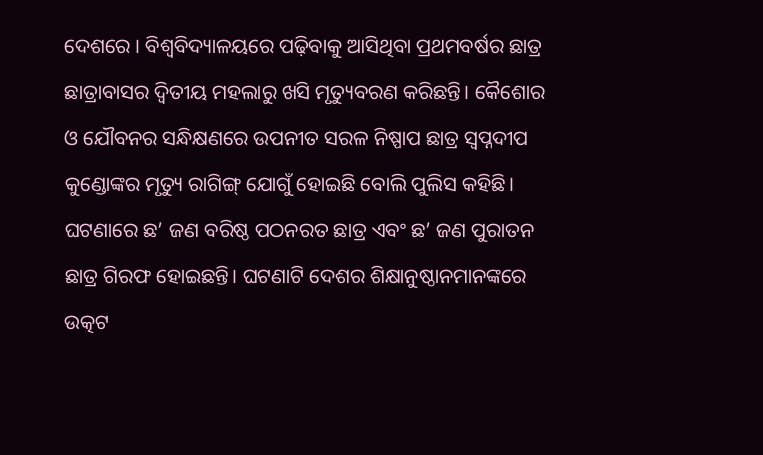ଦେଶରେ । ବିଶ୍ୱବିଦ୍ୟାଳୟରେ ପଢ଼ିବାକୁ ଆସିଥିବା ପ୍ରଥମବର୍ଷର ଛାତ୍ର ଛାତ୍ରାବାସର ଦ୍ୱିତୀୟ ମହଲାରୁ ଖସି ମୃତ୍ୟୁବରଣ କରିଛନ୍ତି। କୈଶୋର ଓ ଯୌବନର ସନ୍ଧିକ୍ଷଣରେ ଉପନୀତ ସରଳ ନିଷ୍ପାପ ଛାତ୍ର ସ୍ୱପ୍ନଦୀପ କୁଣ୍ଡୋଙ୍କର ମୃତ୍ୟୁ ରାଗିଙ୍ଗ୍ ଯୋଗୁଁ ହୋଇଛି ବୋଲି ପୁଲିସ କହିଛି। ଘଟଣାରେ ଛ’ ଜଣ ବରିଷ୍ଠ ପଠନରତ ଛାତ୍ର ଏବଂ ଛ’ ଜଣ ପୁରାତନ ଛାତ୍ର ଗିରଫ ହୋଇଛନ୍ତି। ଘଟଣାଟି ଦେଶର ଶିକ୍ଷାନୁଷ୍ଠାନମାନଙ୍କରେ ଉତ୍କଟ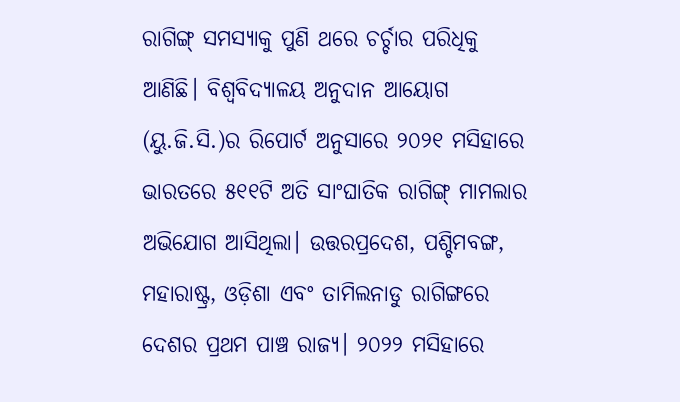ରାଗିଙ୍ଗ୍ ସମସ୍ୟାକୁ ପୁଣି ଥରେ ଚର୍ଚ୍ଚାର ପରିଧିକୁ ଆଣିଛି। ବିଶ୍ୱବିଦ୍ୟାଳୟ ଅନୁଦାନ ଆୟୋଗ (ୟୁ.ଜି.ସି.)ର ରିପୋର୍ଟ ଅନୁସାରେ ୨୦୨୧ ମସିହାରେ ଭାରତରେ ୫୧୧ଟି ଅତି ସାଂଘାତିକ ରାଗିଙ୍ଗ୍‌ ମାମଲାର ଅଭିଯୋଗ ଆସିଥିଲା। ଉତ୍ତରପ୍ରଦେଶ, ପଶ୍ଚିମବଙ୍ଗ, ମହାରାଷ୍ଟ୍ର, ଓଡ଼ିଶା ଏବଂ ତାମିଲନାଡୁ ରାଗିଙ୍ଗରେ ଦେଶର ପ୍ରଥମ ପାଞ୍ଚ ରାଜ୍ୟ। ୨୦୨୨ ମସିହାରେ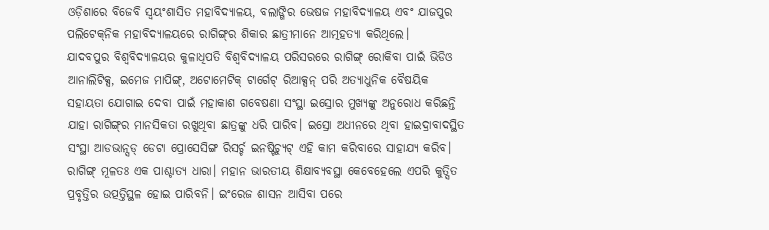ଓଡ଼ିଶାରେ ବିଜେବି ସ୍ବୟଂଶାସିତ ମହାବିଦ୍ୟାଳୟ, ବଲାଙ୍ଗିର ଭେଷଜ ମହାବିଦ୍ୟାଳୟ ଏବଂ ଯାଜପୁର ପଲିଟେକ୍‌ନିକ ମହାବିଦ୍ୟାଳୟରେ ରାଗିଙ୍ଗ୍‌ର ଶିକାର ଛାତ୍ରୀମାନେ ଆତ୍ମହତ୍ୟା କରିଥିଲେ।
ଯାଦବପୁର ବିଶ୍ବବିଦ୍ୟାଳୟର କୁଳାଧିପତି ବିଶ୍ୱବିଦ୍ୟାଳୟ ପରିସରରେ ରାଗିଙ୍ଗ୍ ରୋକିବା ପାଇଁ ଭିଡିଓ ଆନାଲିଟିକ୍ସ, ଇମେଜ ମାପିଙ୍ଗ୍, ଅଟୋମେଟିକ୍ ଟାର୍ଗେଟ୍ ରିଆକ୍ସନ୍ ପରି ଅତ୍ୟାଧୁନିକ ବୈଷୟିକ ସହାୟତା ଯୋଗାଇ ଦେବା ପାଇଁ ମହାକାଶ ଗବେଷଣା ସଂସ୍ଥା ଇସ୍ରୋର ମୁଖ୍ୟଙ୍କୁ ଅନୁରୋଧ କରିଛନ୍ତି ଯାହା ରାଗିଙ୍ଗ୍‌ର ମାନସିକତା ରଖୁଥିବା ଛାତ୍ରଙ୍କୁ ଧରି ପାରିବ। ଇସ୍ରୋ ଅଧୀନରେ ଥିବା ହାଇଦ୍ରାବାଦସ୍ଥିତ ସଂସ୍ଥା ଆଡଭାନ୍ସଡ୍ ଡେଟା ପ୍ରୋସେସିଙ୍ଗ ରିସର୍ଚ୍ଚ ଇନଷ୍ଟିଚ୍ୟୁଟ୍ ଏହି କାମ କରିବାରେ ସାହାଯ୍ୟ କରିବ।
ରାଗିଙ୍ଗ୍‌ ମୂଳତଃ ଏକ ପାଶ୍ଚାତ୍ୟ ଧାରା। ମହାନ ଭାରତୀୟ ଶିକ୍ଷାବ୍ୟବସ୍ଥା କେବେହେଲେ ଏପରି କୁତ୍ସିତ ପ୍ରବୃତ୍ତିର ଉତ୍ପତ୍ତିସ୍ଥଳ ହୋଇ ପାରିବନି। ଇଂରେଜ ଶାସନ ଆସିବା ପରେ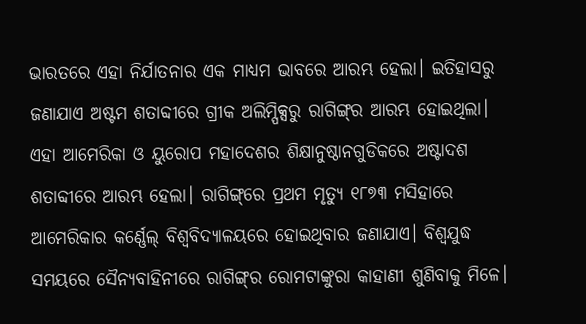ଭାରତରେ ଏହା ନିର୍ଯାତନାର ଏକ ମାଧ୍ୟମ ଭାବରେ ଆରମ୍ଭ ହେଲା। ଇତିହାସରୁ ଜଣାଯାଏ ଅଷ୍ଟମ ଶତାବ୍ଦୀରେ ଗ୍ରୀକ ଅଲିମ୍ପିକ୍ସରୁ ରାଗିଙ୍ଗ୍‌ର ଆରମ୍ଭ ହୋଇଥିଲା। ଏହା ଆମେରିକା ଓ ୟୁରୋପ ମହାଦେଶର ଶିକ୍ଷାନୁଷ୍ଠାନଗୁଡିକରେ ଅଷ୍ଟାଦଶ ଶତାବ୍ଦୀରେ ଆରମ୍ଭ ହେଲା। ରାଗିଙ୍ଗ୍‌ରେ ପ୍ରଥମ ମୃତ୍ୟୁ ୧୮୭୩ ମସିହାରେ ଆମେରିକାର କର୍ଣ୍ଣେଲ୍ ବିଶ୍ୱବିଦ୍ୟାଳୟରେ ହୋଇଥିବାର ଜଣାଯାଏ। ବିଶ୍ବଯୁଦ୍ଧ ସମୟରେ ସୈନ୍ୟବାହିନୀରେ ରାଗିଙ୍ଗ୍‌ର ରୋମଟାଙ୍କୁରା କାହାଣୀ ଶୁଣିବାକୁ ମିଳେ।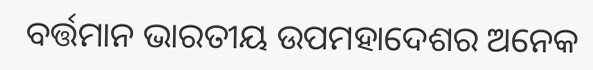ବର୍ତ୍ତମାନ ଭାରତୀୟ ଉପମହାଦେଶର ଅନେକ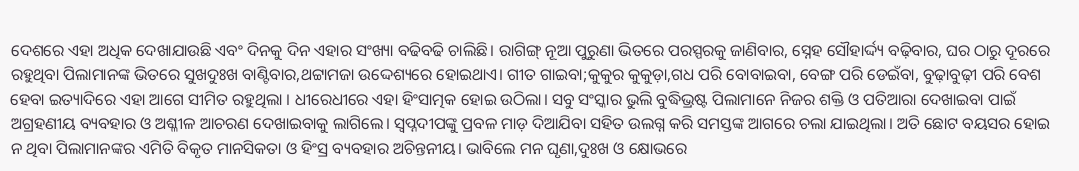ଦେଶରେ ଏହା ଅଧିକ ଦେଖାଯାଉଛି ଏବଂ ଦିନକୁ ଦିନ ଏହାର ସଂଖ୍ୟା ବଢିବଢି ଚାଲିଛି। ରାଗିଙ୍ଗ୍ ନୂଆ ପୁରୁଣା ଭିତରେ ପରସ୍ପରକୁ ଜାଣିବାର, ସ୍ନେହ ସୌହାର୍ଦ୍ଦ୍ୟ ବଢ଼ିବାର, ଘର ଠାରୁ ଦୂରରେ ରହୁଥିବା ପିଲାମାନଙ୍କ ଭିତରେ ସୁଖଦୁଃଖ ବାଣ୍ଟିବାର,ଥଟ୍ଟାମଜା ଉଦ୍ଦେଶ୍ୟରେ ହୋଇଥାଏ। ଗୀତ ଗାଇବା;କୁକୁର କୁକୁଡ଼ା,ଗଧ ପରି ବୋବାଇବା, ବେଙ୍ଗ ପରି ଡେଇଁବା, ବୁଢ଼ାବୁଢ଼ୀ ପରି ବେଶ ହେବା ଇତ୍ୟାଦିରେ ଏହା ଆଗେ ସୀମିତ ରହୁଥିଲା । ଧୀରେଧୀରେ ଏହା ହିଂସାତ୍ମକ ହୋଇ ଉଠିଲା। ସବୁ ସଂସ୍କାର ଭୁଲି ବୁଦ୍ଧିଭ୍ରଷ୍ଟ ପିଲାମାନେ ନିଜର ଶକ୍ତି ଓ ପତିଆରା ଦେଖାଇବା ପାଇଁ ଅଗ୍ରହଣୀୟ ବ୍ୟବହାର ଓ ଅଶ୍ଳୀଳ ଆଚରଣ ଦେଖାଇବାକୁ ଲାଗିଲେ। ସ୍ୱପ୍ନଦୀପଙ୍କୁ ପ୍ରବଳ ମାଡ଼ ଦିଆଯିବା ସହିତ ଉଲଗ୍ନ କରି ସମସ୍ତଙ୍କ ଆଗରେ ଚଲା ଯାଇଥିଲା। ଅତି ଛୋଟ ବୟସର ହୋଇ ନ ଥିବା ପିଲାମାନଙ୍କର ଏମିତି ବିକୃତ ମାନସିକତା ଓ ହିଂସ୍ର ବ୍ୟବହାର ଅଚିନ୍ତନୀୟ। ଭାବିଲେ ମନ ଘୃଣା,ଦୁଃଖ ଓ କ୍ଷୋଭରେ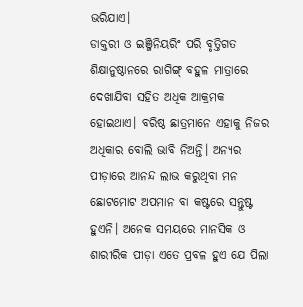ଭରିଯାଏ।
ଡାକ୍ତରୀ ଓ ଇଞ୍ଜିନିୟରିଂ ପରି ବୃତ୍ତିଗତ ଶିକ୍ଷାନୁଷ୍ଠାନରେ ରାଗିଙ୍ଗ୍‌ ବହୁଳ ମାତ୍ରାରେ ଦେଖାଯିବା ସହିତ ଅଧିକ ଆକ୍ରମକ ହୋଇଥାଏ। ବରିଷ୍ଠ ଛାତ୍ରମାନେ ଏହାକୁ ନିଜର ଅଧିକାର ବୋଲି ଭାବି ନିଅନ୍ତି। ଅନ୍ୟର ପୀଡ଼ାରେ ଆନନ୍ଦ ଲାଭ କରୁଥିବା ମନ ଛୋଟମୋଟ ଅପମାନ ବା କଷ୍ଟରେ ସନ୍ତୁଷ୍ଟ ହୁଏନି। ଅନେକ ସମୟରେ ମାନସିକ ଓ ଶାରୀରିକ ପୀଡ଼ା ଏତେ ପ୍ରବଳ ହୁଏ ଯେ ପିଲା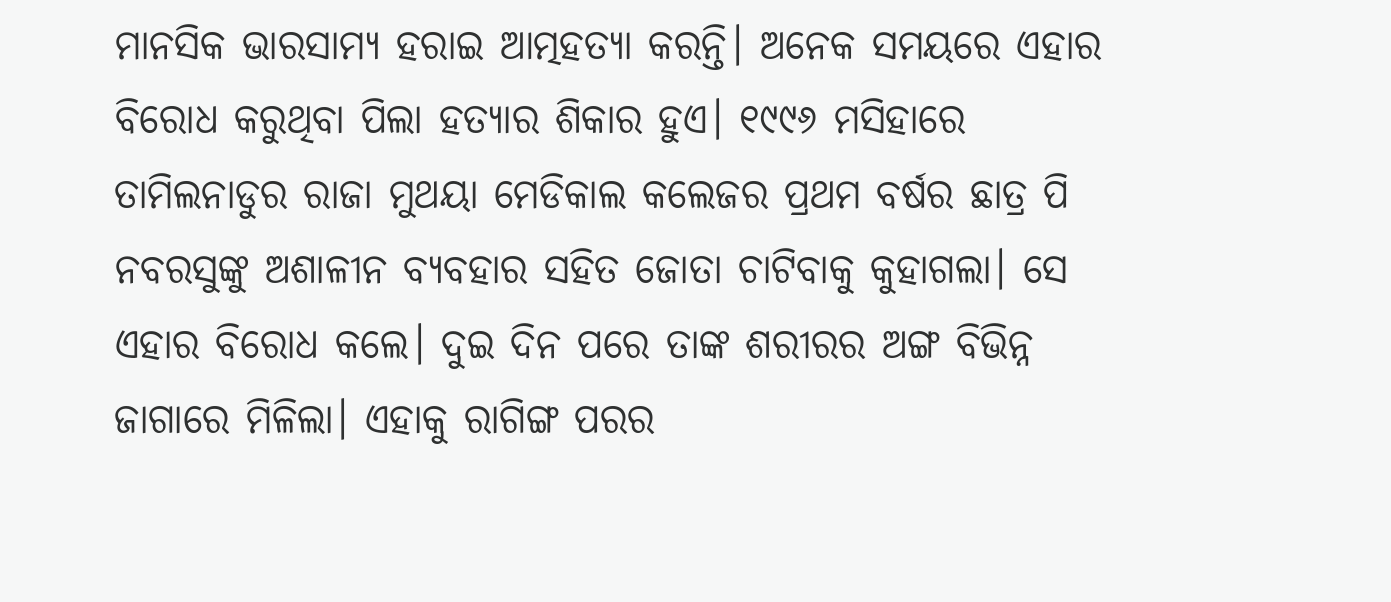ମାନସିକ ଭାରସାମ୍ୟ ହରାଇ ଆତ୍ମହତ୍ୟା କରନ୍ତି। ଅନେକ ସମୟରେ ଏହାର ବିରୋଧ କରୁଥିବା ପିଲା ହତ୍ୟାର ଶିକାର ହୁଏ। ୧୯୯୬ ମସିହାରେ ତାମିଲନାଡୁର ରାଜା ମୁଥୟା ମେଡିକାଲ କଲେଜର ପ୍ରଥମ ବର୍ଷର ଛାତ୍ର ପି ନବରସୁଙ୍କୁ ଅଶାଳୀନ ବ୍ୟବହାର ସହିତ ଜୋତା ଚାଟିବାକୁ କୁହାଗଲା। ସେ ଏହାର ବିରୋଧ କଲେ। ଦୁଇ ଦିନ ପରେ ତାଙ୍କ ଶରୀରର ଅଙ୍ଗ ବିଭିନ୍ନ ଜାଗାରେ ମିଳିଲା। ଏହାକୁ ରାଗିଙ୍ଗ ପରର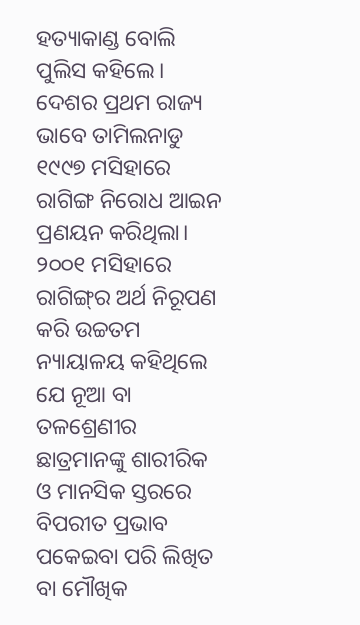ହତ୍ୟାକାଣ୍ଡ ବୋଲି ପୁଲିସ କହିଲେ। ଦେଶର ପ୍ରଥମ ରାଜ୍ୟ ଭାବେ ତାମିଲନାଡୁ ୧୯୯୭ ମସିହାରେ ରାଗିଙ୍ଗ ନିରୋଧ ଆଇନ ପ୍ରଣୟନ କରିଥିଲା।
୨୦୦୧ ମସିହାରେ ରାଗିଙ୍ଗ୍‌ର ଅର୍ଥ ନିରୂପଣ କରି ଉଚ୍ଚତମ ନ୍ୟାୟାଳୟ କହିଥିଲେ ଯେ ନୂଆ ବା ତଳଶ୍ରେଣୀର ଛାତ୍ରମାନଙ୍କୁ ଶାରୀରିକ ଓ ମାନସିକ ସ୍ତରରେ ବିପରୀତ ପ୍ରଭାବ ପକେଇବା ପରି ଲିଖିତ ବା ମୌଖିକ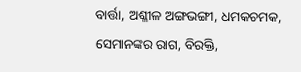ବାର୍ତ୍ତା, ଅଶ୍ଳୀଳ ଅଙ୍ଗଭଙ୍ଗୀ, ଧମକଚମକ, ସେମାନଙ୍କର ରାଗ, ବିରକ୍ତି,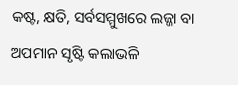କଷ୍ଟ, କ୍ଷତି, ସର୍ବସମ୍ମୁଖରେ ଲଜ୍ଜା ବା ଅପମାନ ସୃଷ୍ଟି କଲାଭଳି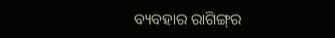ବ୍ୟବହାର ରାଗିଙ୍ଗ୍‌ର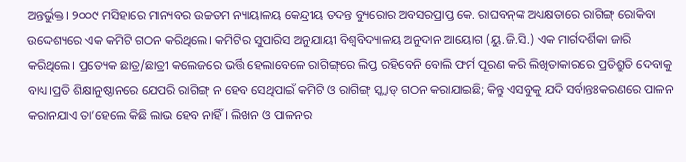ଅନ୍ତର୍ଭୁକ୍ତ। ୨୦୦୯ ମସିହାରେ ମାନ୍ୟବର ଉଚ୍ଚତମ ନ୍ୟାୟାଳୟ କେନ୍ଦ୍ରୀୟ ତଦନ୍ତ ବ୍ୟୁରୋର ଅବସରପ୍ରାପ୍ତ କେ. ରାଘବନ୍‌ଙ୍କ ଅଧ୍ୟକ୍ଷତାରେ ରାଗିଙ୍ଗ୍ ରୋକିବା ଉଦ୍ଦେଶ୍ୟରେ ଏକ କମିଟି ଗଠନ କରିଥିଲେ। କମିଟିର ସୁପାରିସ ଅନୁଯାୟୀ ବିଶ୍ୱବିଦ୍ୟାଳୟ ଅନୁଦାନ ଆୟୋଗ (ୟୁ.ଜି.ସି.) ଏକ ମାର୍ଗଦର୍ଶିକା ଜାରି କରିଥିଲେ। ପ୍ରତ୍ୟେକ ଛାତ୍ର/ଛାତ୍ରୀ କଲେଜରେ ଭର୍ତ୍ତି ହେଲାବେଳେ ରାଗିଙ୍ଗ୍‌ରେ ଲିପ୍ତ ରହିବେନି ବୋଲି ଫର୍ମ ପୂରଣ କରି ଲିଖିତାକାରରେ ପ୍ରତିଶ୍ରୁତି ଦେବାକୁ ବାଧ୍ୟ।ପ୍ରତି ଶିକ୍ଷାନୁଷ୍ଠାନରେ ଯେପରି ରାଗିଙ୍ଗ୍‌ ନ ହେବ ସେଥିପାଇଁ କମିଟି ଓ ରାଗିଙ୍ଗ୍‌ ସ୍କ୍ୱାଡ୍ ଗଠନ କରାଯାଇଛି; କିନ୍ତୁ ଏସବୁକୁ ଯଦି ସର୍ବାନ୍ତଃକରଣରେ ପାଳନ କରାନଯାଏ ତା’ହେଲେ କିଛି ଲାଭ ହେବ ନାହିଁ। ଲିଖନ ଓ ପାଳନର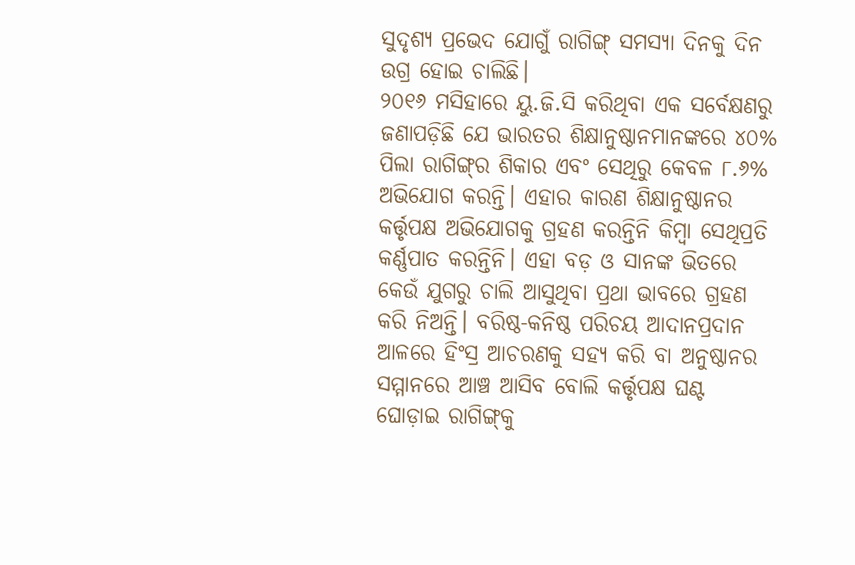ସୁଦୃଶ୍ୟ ପ୍ରଭେଦ ଯୋଗୁଁ ରାଗିଙ୍ଗ୍‌ ସମସ୍ୟା ଦିନକୁ ଦିନ ଉଗ୍ର ହୋଇ ଚାଲିଛି।
୨୦୧୬ ମସିହାରେ ୟୁ.ଜି.ସି କରିଥିବା ଏକ ସର୍ବେକ୍ଷଣରୁ ଜଣାପଡ଼ିଛି ଯେ ଭାରତର ଶିକ୍ଷାନୁଷ୍ଠାନମାନଙ୍କରେ ୪୦% ପିଲା ରାଗିଙ୍ଗ୍‌ର ଶିକାର ଏବଂ ସେଥିରୁ କେବଳ ୮.୬% ଅଭିଯୋଗ କରନ୍ତି। ଏହାର କାରଣ ଶିକ୍ଷାନୁଷ୍ଠାନର କର୍ତ୍ତୃପକ୍ଷ ଅଭିଯୋଗକୁ ଗ୍ରହଣ କରନ୍ତିନି କିମ୍ବା ସେଥିପ୍ରତି କର୍ଣ୍ଣପାତ କରନ୍ତିନି। ଏହା ବଡ଼ ଓ ସାନଙ୍କ ଭିତରେ କେଉଁ ଯୁଗରୁ ଚାଲି ଆସୁଥିବା ପ୍ରଥା ଭାବରେ ଗ୍ରହଣ କରି ନିଅନ୍ତି। ବରିଷ୍ଠ-କନିଷ୍ଠ ପରିଚୟ ଆଦାନପ୍ରଦାନ ଆଳରେ ହିଂସ୍ର ଆଚରଣକୁ ସହ୍ୟ କରି ବା ଅନୁଷ୍ଠାନର ସମ୍ମାନରେ ଆଞ୍ଚ ଆସିବ ବୋଲି କର୍ତ୍ତୃପକ୍ଷ ଘଣ୍ଟ ଘୋଡ଼ାଇ ରାଗିଙ୍ଗ୍‌କୁ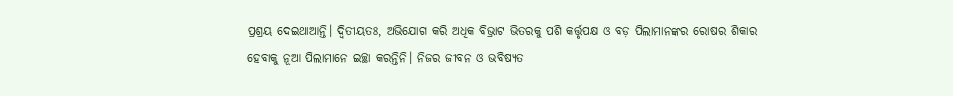ପ୍ରଶ୍ରୟ ଦେଇଥାଆନ୍ତି। ଦ୍ୱିତୀୟତଃ, ଅଭିଯୋଗ କରି ଅଧିକ ବିଭ୍ରାଟ ଭିତରକୁ ପଶି କର୍ତ୍ତୃପକ୍ଷ ଓ ବଡ଼ ପିଲାମାନଙ୍କର ରୋଷର ଶିକାର ହେବାକୁ ନୂଆ ପିଲାମାନେ ଇଚ୍ଛା କରନ୍ତିନି। ନିଜର ଜୀବନ ଓ ଭବିଷ୍ୟତ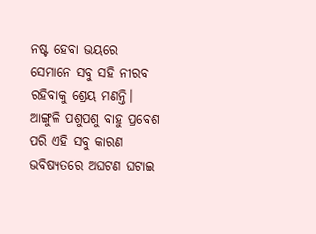ନଷ୍ଟ ହେବା ଭୟରେ ସେମାନେ ସବୁ ସହି ନୀରବ ରହିବାକୁ ଶ୍ରେୟ ମଣନ୍ତି। ଆଙ୍ଗୁଳି ପଶୁପଶୁ ବାହୁ ପ୍ରବେଶ ପରି ଏହି ସବୁ କାରଣ ଭବିଷ୍ୟତରେ ଅଘଟଣ ଘଟାଇ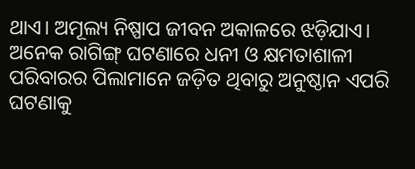ଥାଏ। ଅମୂଲ୍ୟ ନିଷ୍ପାପ ଜୀବନ ଅକାଳରେ ଝଡ଼ିଯାଏ।
ଅନେକ ରାଗିଙ୍ଗ୍‌ ଘଟଣାରେ ଧନୀ ଓ କ୍ଷମତାଶାଳୀ ପରିବାରର ପିଲାମାନେ ଜଡ଼ିତ ଥିବାରୁ ଅନୁଷ୍ଠାନ ଏପରି ଘଟଣାକୁ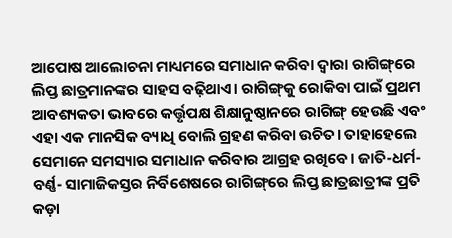ଆପୋଷ ଆଲୋଚନା ମାଧ୍ୟମରେ ସମାଧାନ କରିବା ଦ୍ବାରା ରାଗିଙ୍ଗ୍‌ରେ ଲିପ୍ତ ଛାତ୍ରମାନଙ୍କର ସାହସ ବଢ଼ିଥାଏ। ରାଗିଙ୍ଗ୍‌କୁ ରୋକିବା ପାଇଁ ପ୍ରଥମ ଆବଶ୍ୟକତା ଭାବରେ କର୍ତ୍ତୃପକ୍ଷ ଶିକ୍ଷାନୁଷ୍ଠାନରେ ରାଗିଙ୍ଗ୍ ହେଉଛି ଏବଂ ଏହା ଏକ ମାନସିକ ବ୍ୟାଧି ବୋଲି ଗ୍ରହଣ କରିବା ଉଚିତ। ତାହାହେଲେ ସେମାନେ ସମସ୍ୟାର ସମାଧାନ କରିବାର ଆଗ୍ରହ ରଖିବେ। ଜାତି-ଧର୍ମ-ବର୍ଣ୍ଣ- ସାମାଜିକସ୍ତର ନିର୍ବିଶେଷରେ ରାଗିଙ୍ଗ୍‌ରେ ଲିପ୍ତ ଛାତ୍ରଛାତ୍ରୀଙ୍କ ପ୍ରତି କଡ଼ା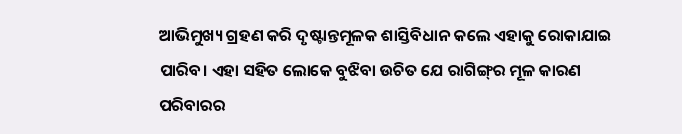ଆଭିମୁଖ୍ୟ ଗ୍ରହଣ କରି ଦୃଷ୍ଟାନ୍ତମୂଳକ ଶାସ୍ତିବିଧାନ କଲେ ଏହାକୁ ରୋକାଯାଇ ପାରିବ। ଏହା ସହିତ ଲୋକେ ବୁଝିବା ଉଚିତ ଯେ ରାଗିଙ୍ଗ୍‌ର ମୂଳ କାରଣ ପରିବାରର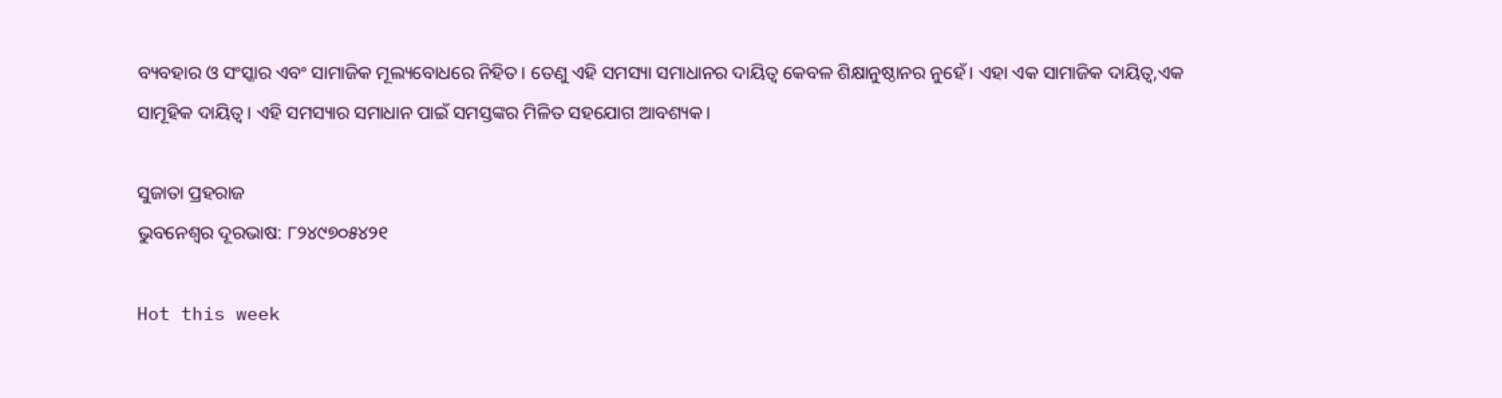ବ୍ୟବହାର ଓ ସଂସ୍କାର ଏବଂ ସାମାଜିକ ମୂଲ୍ୟବୋଧରେ ନିହିତ। ତେଣୁ ଏହି ସମସ୍ୟା ସମାଧାନର ଦାୟିତ୍ବ କେବଳ ଶିକ୍ଷାନୁଷ୍ଠାନର ନୁହେଁ। ଏହା ଏକ ସାମାଜିକ ଦାୟିତ୍ବ,ଏକ ସାମୂହିକ ଦାୟିତ୍ବ। ଏହି ସମସ୍ୟାର ସମାଧାନ ପାଇଁ ସମସ୍ତଙ୍କର ମିଳିତ ସହଯୋଗ ଆବଶ୍ୟକ।

ସୁଜାତା ପ୍ରହରାଜ
ଭୁବନେଶ୍ବର ଦୂରଭାଷ: ୮୨୪୯୭୦୫୪୨୧

Hot this week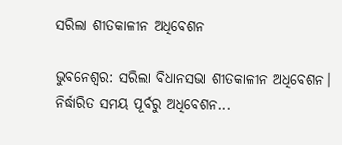ସରିଲା ଶୀତକାଳୀନ ଅଧିବେଶନ

ଭୁବନେଶ୍ଵର: ସରିଲା ବିଧାନସଭା ଶୀତକାଳୀନ ଅଧିବେଶନ। ନିର୍ଦ୍ଧାରିତ ସମୟ ପୂର୍ବରୁ ଅଧିବେଶନ...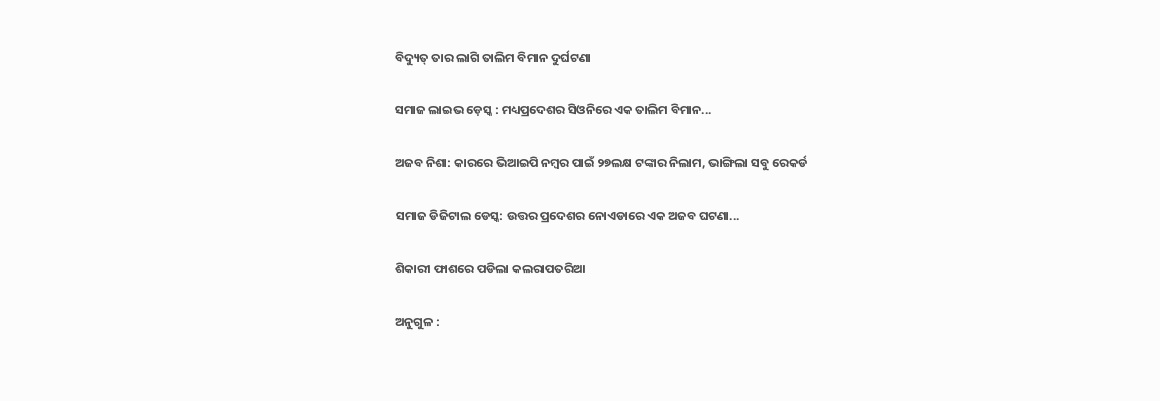ବିଦ୍ୟୁତ୍ ତାର ଲାଗି ତାଲିମ ବିମାନ ଦୁର୍ଘଟଣା

ସମାଜ ଲାଇଭ ଡ଼େସ୍କ : ମଧ୍ୟପ୍ରଦେଶର ସିଓନିରେ ଏକ ତାଲିମ ବିମାନ...

ଅଜବ ନିଶା: କାରରେ ଭିଆଇପି ନମ୍ବର ପାଇଁ ୨୭ଲକ୍ଷ ଟଙ୍କାର ନିଲାମ, ଭାଙ୍ଗିଲା ସବୁ ରେକର୍ଡ

ସମାଜ ଡିଜିଟାଲ ଡେସ୍କ: ଉତ୍ତର ପ୍ରଦେଶର ନୋଏଡାରେ ଏକ ଅଜବ ଘଟଣା...

ଶିକାରୀ ଫାଶରେ ପଡିଲା କଲରାପତରିଆ

ଅନୁଗୁଳ :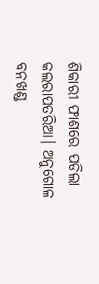ଶିକାରୀ ଫାଶରେ ପଡିଲା କଲରାପତରିଆ। ଅନୁଗୋଳ ବନଖଣ୍ଡ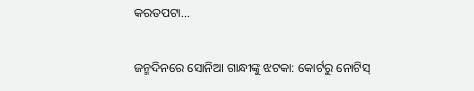କରତପଟା...

ଜନ୍ମଦିନରେ ସୋନିଆ ଗାନ୍ଧୀଙ୍କୁ ଝଟକା: କୋର୍ଟରୁ ନୋଟିସ୍‌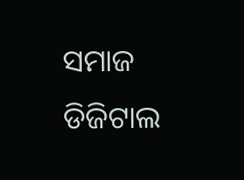ସମାଜ ଡିଜିଟାଲ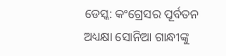ଡେସ୍କ: କଂଗ୍ରେସର ପୂର୍ବତନ ଅଧ୍ୟକ୍ଷା ସୋନିଆ ଗାନ୍ଧୀଙ୍କୁ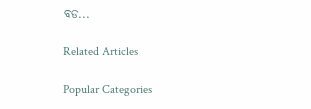ବଡ...

Related Articles

Popular Categories